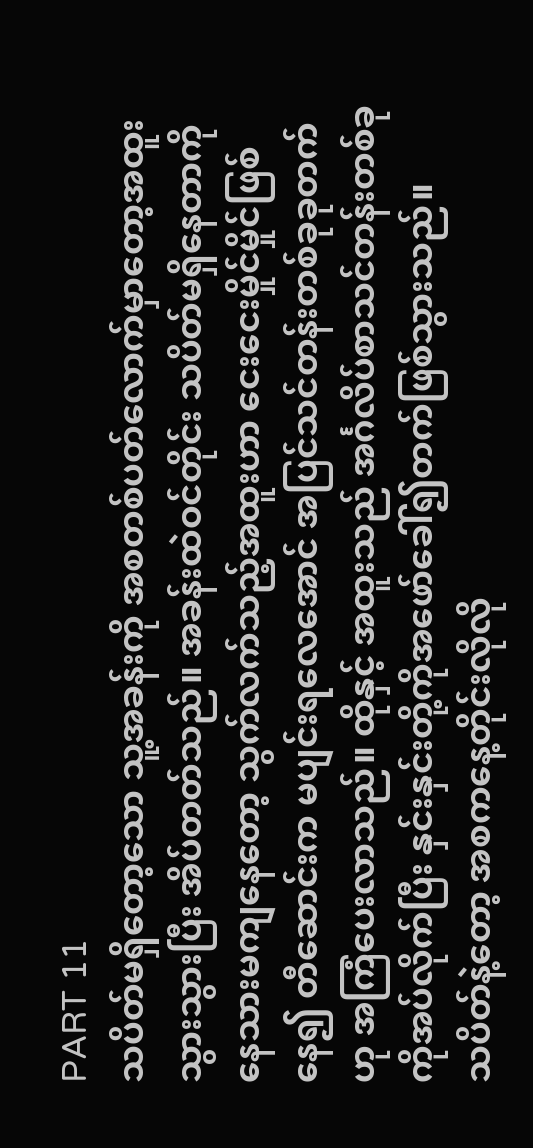PART 11
သပိတ်မရှိတော့သော သူ့အခန်းကို အစတစ်ပတ်လောက်မှာတော့အထူးသွားသွားပြီး အိပ်တတ်သည်။ အခန်းထဲဝင်တိုင်း သပိတ်မရှိနေတာကိုနေသားမကျနေတော့ သွက်လက်သည့်အထူးဟာ ငေးငေးမှိုင်မှိုင်ဖြစ်နေ၍ တီဆောင်းက မပျင်းရလေအောင် အပြင်သင်တန်းတစ်ခုခုတက်ဟု အကြံပေးလာသည်။ ထိုနှင့် အထူးသည် အင်္ဂလိပ်စာသင်တန်းတစ်ခုကိုအပ်လိုက်ပြီး နှင်းနှင်းတို့ကိုအဖော်ခေါ်၍တက်ဖြစ်သွားသည်။
သပိတ်နဲ့တော့ အစကနေ့တိုင်းလိုလို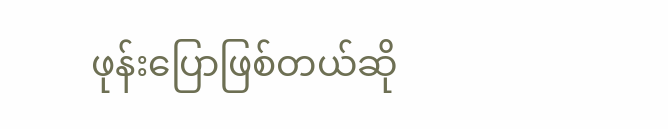ဖုန်းပြောဖြစ်တယ်ဆို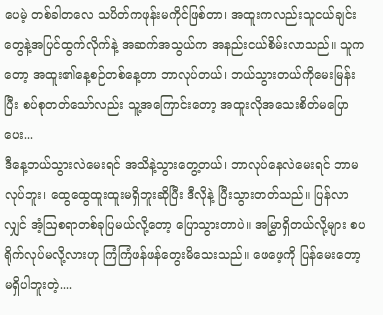ပေမဲ့ တစ်ခါတလေ သပိတ်ကဖုန်းမကိုင်ဖြစ်တာ၊ အထူးကလည်းသူငယ်ချင်းတွေနဲ့အပြင်ထွက်လိုက်နဲ့ အဆက်အသွယ်က အနည်းငယ်စိမ်းလာသည်။ သူကတော့ အထူး၏နေ့စဉ်တစ်နေ့တာ ဘာလုပ်တယ်၊ ဘယ်သွားတယ်ကိုမေးမြန်းပြီး စပ်စုတတ်သော်လည်း သူ့အကြောင်းတော့ အထူးလိုအသေးစိတ်မပြောပေး...
ဒီနေ့ဘယ်သွားလဲမေးရင် အသိနဲ့သွားတွေ့တယ်၊ ဘာလုပ်နေလဲမေးရင် ဘာမလုပ်ဘူး၊ ထွေထွေထူးထူးမရှိဘူးဆိုပြီး ဒီလိုနဲ့ ပြီးသွားတတ်သည်။ ပြန်လာလျှင် အံ့ဩစရာတစ်ခုပြမယ်လို့တော့ ပြောသွားတာပဲ။ အမြွှာရှိတယ်လို့များ စပရိုက်လုပ်မလို့လားဟု ကြံကြံဖန်ဖန်တွေးမိသေးသည်။ ဖေဖေ့ကို ပြန်မေးတော့ မရှိပါဘူးတဲ့....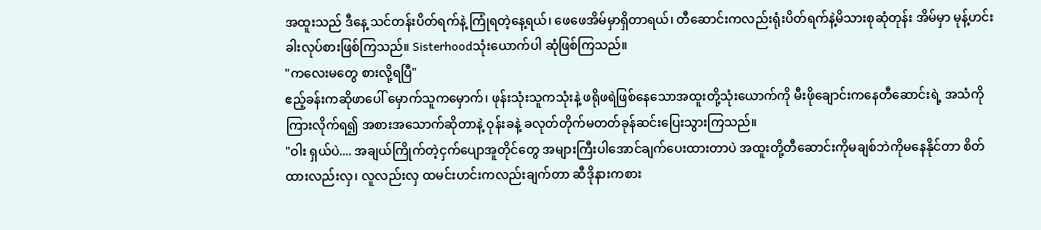အထူးသည် ဒီနေ့ သင်တန်းပိတ်ရက်နဲ့ ကြုံရတဲ့နေ့ရယ်၊ ဖေဖေအိမ်မှာရှိတာရယ်၊ တီဆောင်းကလည်းရုံးပိတ်ရက်နဲ့မိသားစုဆုံတုန်း အိမ်မှာ မုန့်ဟင်းခါးလုပ်စားဖြစ်ကြသည်။ Sisterhoodသုံးယောက်ပါ ဆုံဖြစ်ကြသည်။
"ကလေးမတွေ စားလို့ရပြီ"
ဧည့်ခန်းကဆိုဖာပေါ် မှောက်သူကမှောက်၊ ဖုန်းသုံးသူကသုံးနဲ့ ဖရိုဖရဲဖြစ်နေသောအထူးတို့သုံးယောက်ကို မီးဖိုချောင်းကနေတီဆောင်းရဲ့ အသံကိုကြားလိုက်ရ၍ အစားအသောက်ဆိုတာနဲ့ ဝုန်းခနဲ့ ခလုတ်တိုက်မတတ်ခုန်ဆင်းပြေးသွားကြသည်။
"ဝါး ရှယ်ပဲ.... အချယ်ကြိုက်တဲ့ငှက်ပျောအူတိုင်တွေ အများကြီးပါအောင်ချက်ပေးထားတာပဲ အထူးတို့တီဆောင်းကိုမချစ်ဘဲကိုမနေနိုင်တာ စိတ်ထားလည်းလှ၊ လူလည်းလှ ထမင်းဟင်းကလည်းချက်တာ ဆီဒိုနားကစား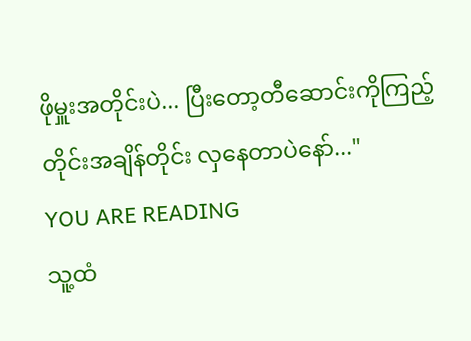ဖိုမှူးအတိုင်းပဲ... ပြီးတော့တီဆောင်းကိုကြည့်တိုင်းအချိန်တိုင်း လှနေတာပဲနော်..."
YOU ARE READING
သူ့ထံ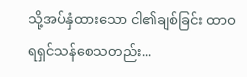သို့အပ်နှံထားသော ငါ၏ချစ်ခြင်း ထာဝရရှင်သန်စေသတည်း...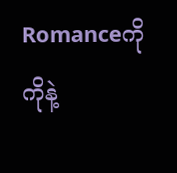Romanceကိုကိုနဲ့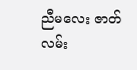ညီမလေး ဇာတ်လမ်း